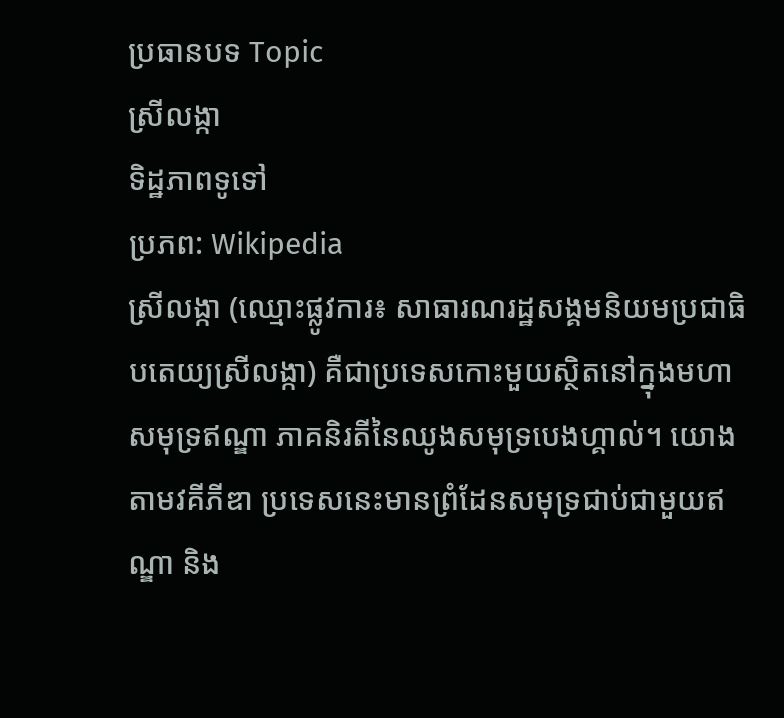ប្រធានបទ Topic
ស្រីលង្កា
ទិដ្ឋភាពទូទៅ
ប្រភព: Wikipedia
ស្រីលង្កា (ឈ្មោះផ្លូវការ៖ សាធារណរដ្ឋសង្គមនិយមប្រជាធិបតេយ្យស្រីលង្កា) គឺជាប្រទេសកោះមួយស្ថិតនៅក្នុងមហាសមុទ្រឥណ្ឌា ភាគនិរតីនៃឈូងសមុទ្របេងហ្គាល់។ យោងតាមវគីភីឌា ប្រទេសនេះមានព្រំដែនសមុទ្រជាប់ជាមួយឥណ្ឌា និង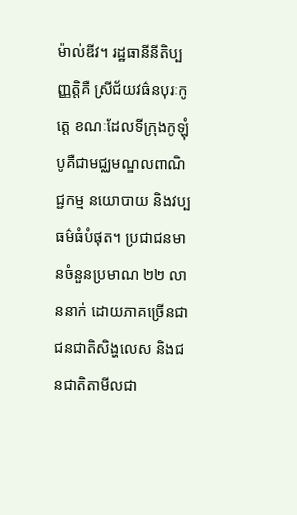ម៉ាល់ឌីវ។ រដ្ឋធានីនីតិប្បញ្ញត្តិគឺ ស្រីជ័យវធ៌នបុរៈកូត្តេ ខណៈដែលទីក្រុងកូឡុំបូគឺជាមជ្ឈមណ្ឌលពាណិជ្ជកម្ម នយោបាយ និងវប្បធម៌ធំបំផុត។ ប្រជាជនមានចំនួនប្រមាណ ២២ លាននាក់ ដោយភាគច្រើនជាជនជាតិសិង្ហលេស និងជនជាតិតាមីលជា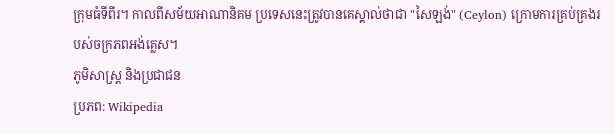ក្រុមធំទីពីរ។ កាលពីសម័យអាណានិគម ប្រទេសនេះត្រូវបានគេស្គាល់ថាជា "សៃឡង់" (Ceylon) ក្រោមការគ្រប់គ្រងរបស់ចក្រភពអង់គ្លេស។
ភូមិសាស្ត្រ និងប្រជាជន
ប្រភព: Wikipedia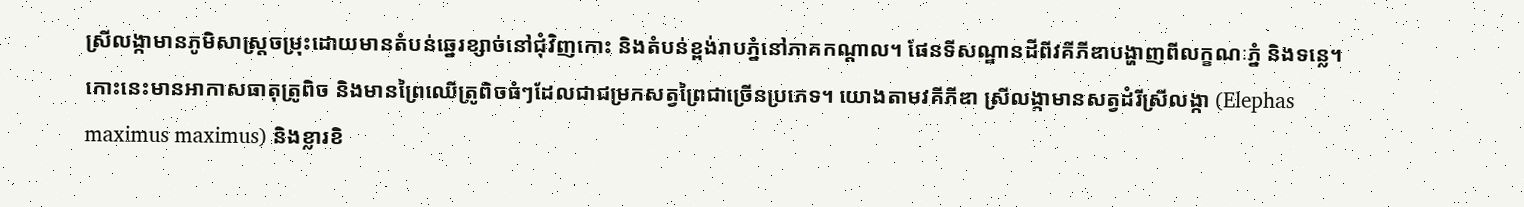ស្រីលង្កាមានភូមិសាស្ត្រចម្រុះដោយមានតំបន់ឆ្នេរខ្សាច់នៅជុំវិញកោះ និងតំបន់ខ្ពង់រាបភ្នំនៅភាគកណ្តាល។ ផែនទីសណ្ឋានដីពីវគីភីឌាបង្ហាញពីលក្ខណៈភ្នំ និងទន្លេ។ កោះនេះមានអាកាសធាតុត្រូពិច និងមានព្រៃឈើត្រូពិចធំៗដែលជាជម្រកសត្វព្រៃជាច្រើនប្រភេទ។ យោងតាមវគីភីឌា ស្រីលង្កាមានសត្វដំរីស្រីលង្កា (Elephas maximus maximus) និងខ្លារខិ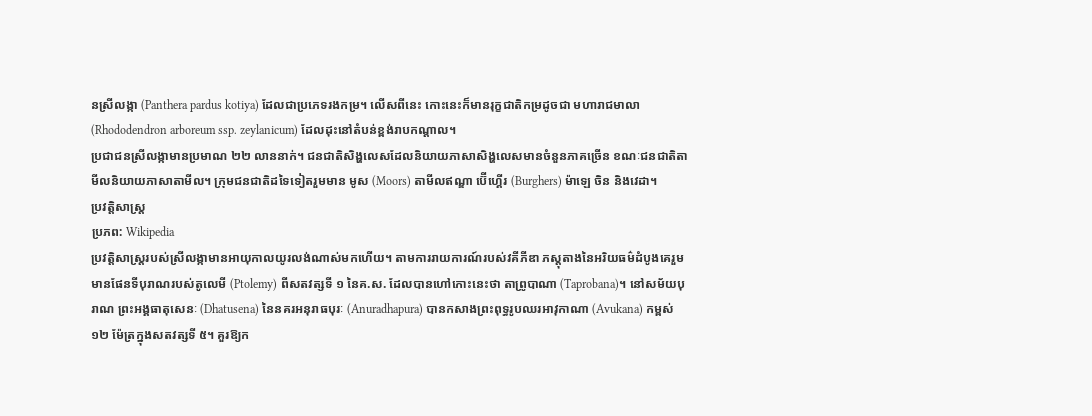នស្រីលង្កា (Panthera pardus kotiya) ដែលជាប្រភេទរងកម្រ។ លើសពីនេះ កោះនេះក៏មានរុក្ខជាតិកម្រដូចជា មហារាជមាលា (Rhododendron arboreum ssp. zeylanicum) ដែលដុះនៅតំបន់ខ្ពង់រាបកណ្តាល។
ប្រជាជនស្រីលង្កាមានប្រមាណ ២២ លាននាក់។ ជនជាតិសិង្ហលេសដែលនិយាយភាសាសិង្ហលេសមានចំនួនភាគច្រើន ខណៈជនជាតិតាមីលនិយាយភាសាតាមីល។ ក្រុមជនជាតិដទៃទៀតរួមមាន មូស (Moors) តាមីលឥណ្ឌា ប៊ើហ្គើរ (Burghers) ម៉ាឡេ ចិន និងវេដា។
ប្រវត្តិសាស្ត្រ
ប្រភព: Wikipedia
ប្រវត្តិសាស្ត្ររបស់ស្រីលង្កាមានអាយុកាលយូរលង់ណាស់មកហើយ។ តាមការរាយការណ៍របស់វគីភីឌា ភស្តុតាងនៃអរិយធម៌ដំបូងគេរួមមានផែនទីបុរាណរបស់តូលេមី (Ptolemy) ពីសតវត្សទី ១ នៃគ.ស. ដែលបានហៅកោះនេះថា តាព្រូបាណា (Taprobana)។ នៅសម័យបុរាណ ព្រះអង្គធាតុសេនៈ (Dhatusena) នៃនគរអនុរាធបុរៈ (Anuradhapura) បានកសាងព្រះពុទ្ធរូបឈរអាវុកាណា (Avukana) កម្ពស់ ១២ ម៉ែត្រក្នុងសតវត្សទី ៥។ គួរឱ្យក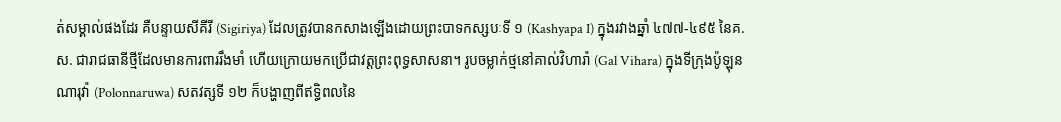ត់សម្គាល់ផងដែរ គឺបន្ទាយសីគីរី (Sigiriya) ដែលត្រូវបានកសាងឡើងដោយព្រះបាទកស្សបៈទី ១ (Kashyapa I) ក្នុងរវាងឆ្នាំ ៤៧៧-៤៩៥ នៃគ.ស. ជារាជធានីថ្មីដែលមានការពាររឹងមាំ ហើយក្រោយមកប្រើជាវត្តព្រះពុទ្ធសាសនា។ រូបចម្លាក់ថ្មនៅគាល់វិហារ៉ា (Gal Vihara) ក្នុងទីក្រុងប៉ូឡុនណារុវ៉ា (Polonnaruwa) សតវត្សទី ១២ ក៏បង្ហាញពីឥទ្ធិពលនៃ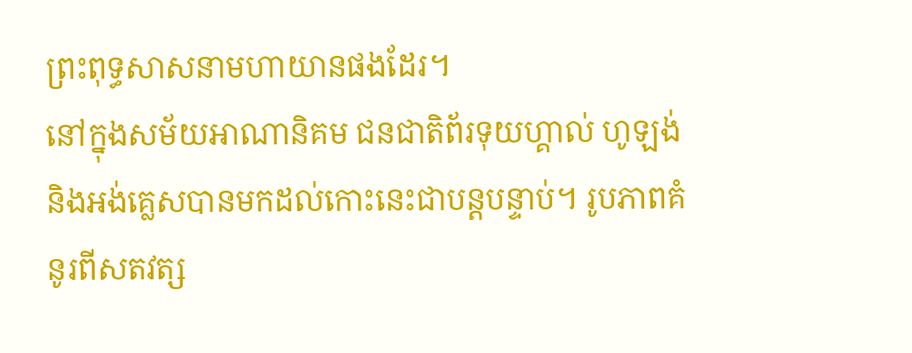ព្រះពុទ្ធសាសនាមហាយានផងដែរ។
នៅក្នុងសម័យអាណានិគម ជនជាតិព័រទុយហ្គាល់ ហូឡង់ និងអង់គ្លេសបានមកដល់កោះនេះជាបន្តបន្ទាប់។ រូបភាពគំនូរពីសតវត្ស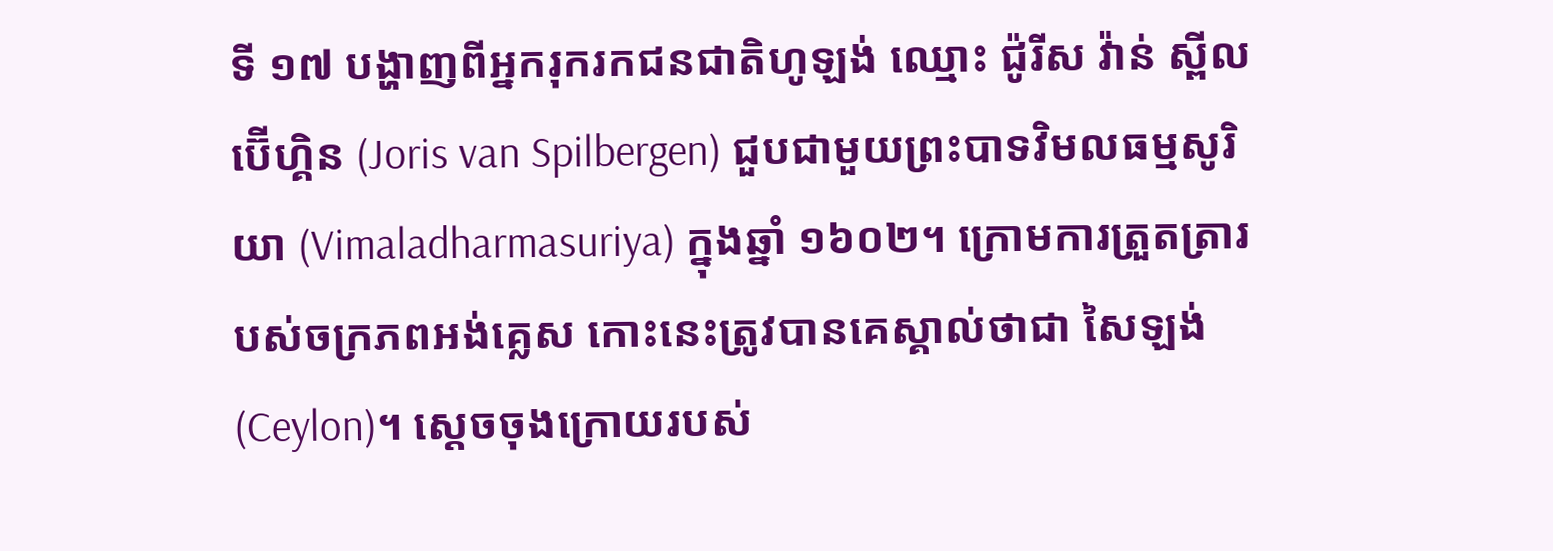ទី ១៧ បង្ហាញពីអ្នករុករកជនជាតិហូឡង់ ឈ្មោះ ជ៉ូរីស វ៉ាន់ ស្ពីលប៊ើហ្គិន (Joris van Spilbergen) ជួបជាមួយព្រះបាទវិមលធម្មសូរិយា (Vimaladharmasuriya) ក្នុងឆ្នាំ ១៦០២។ ក្រោមការត្រួតត្រារបស់ចក្រភពអង់គ្លេស កោះនេះត្រូវបានគេស្គាល់ថាជា សៃឡង់ (Ceylon)។ ស្ដេចចុងក្រោយរបស់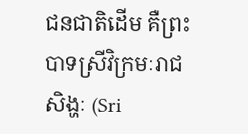ជនជាតិដើម គឺព្រះបាទស្រីវិក្រមៈរាជសិង្ហៈ (Sri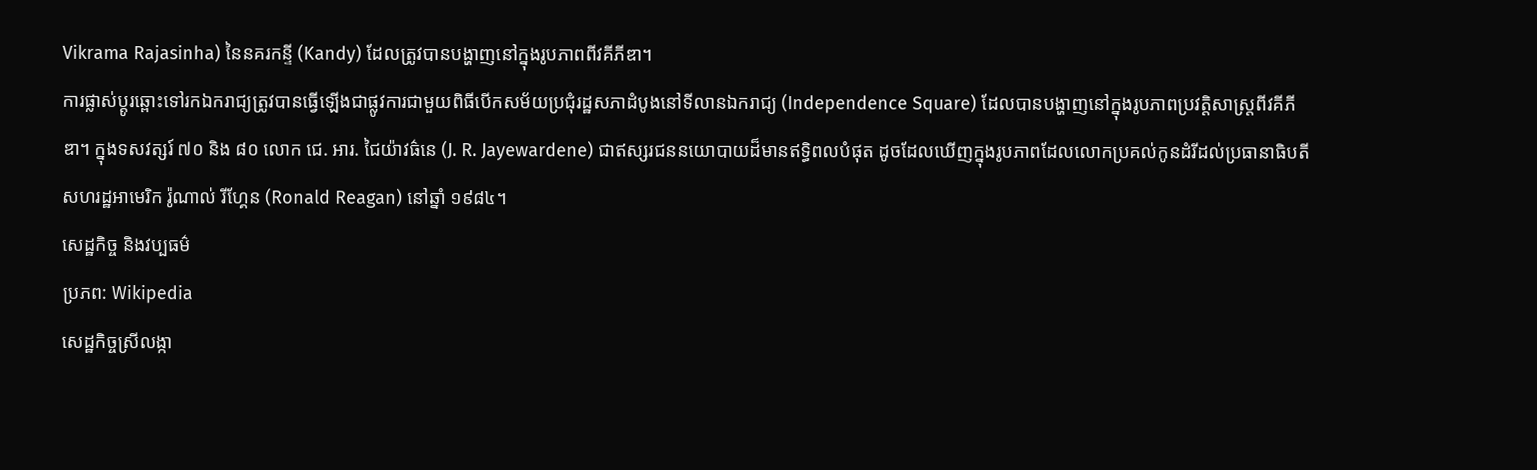Vikrama Rajasinha) នៃនគរកន្ទី (Kandy) ដែលត្រូវបានបង្ហាញនៅក្នុងរូបភាពពីវគីភីឌា។
ការផ្លាស់ប្តូរឆ្ពោះទៅរកឯករាជ្យត្រូវបានធ្វើឡើងជាផ្លូវការជាមួយពិធីបើកសម័យប្រជុំរដ្ឋសភាដំបូងនៅទីលានឯករាជ្យ (Independence Square) ដែលបានបង្ហាញនៅក្នុងរូបភាពប្រវត្តិសាស្ត្រពីវគីភីឌា។ ក្នុងទសវត្សរ៍ ៧០ និង ៨០ លោក ជេ. អារ. ជៃយ៉ាវធ៌នេ (J. R. Jayewardene) ជាឥស្សរជននយោបាយដ៏មានឥទ្ធិពលបំផុត ដូចដែលឃើញក្នុងរូបភាពដែលលោកប្រគល់កូនដំរីដល់ប្រធានាធិបតីសហរដ្ឋអាមេរិក រ៉ូណាល់ រីហ្គែន (Ronald Reagan) នៅឆ្នាំ ១៩៨៤។
សេដ្ឋកិច្ច និងវប្បធម៌
ប្រភព: Wikipedia
សេដ្ឋកិច្ចស្រីលង្កា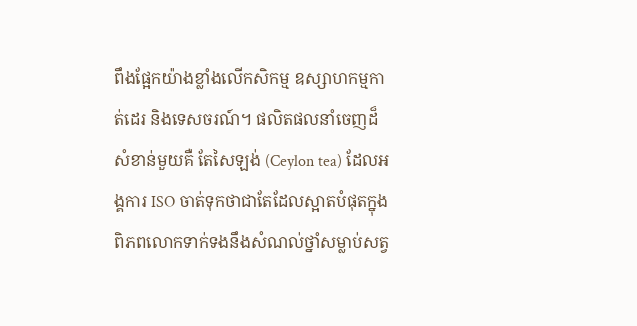ពឹងផ្អែកយ៉ាងខ្លាំងលើកសិកម្ម ឧស្សាហកម្មកាត់ដេរ និងទេសចរណ៍។ ផលិតផលនាំចេញដ៏សំខាន់មួយគឺ តែសៃឡង់ (Ceylon tea) ដែលអង្គការ ISO ចាត់ទុកថាជាតែដែលស្អាតបំផុតក្នុងពិភពលោកទាក់ទងនឹងសំណល់ថ្នាំសម្លាប់សត្វ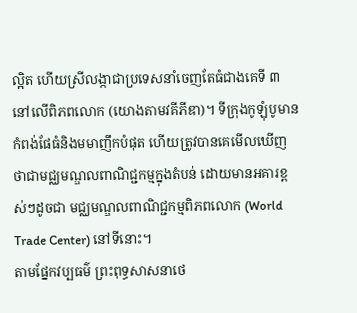ល្អិត ហើយស្រីលង្កាជាប្រទេសនាំចេញតែធំជាងគេទី ៣ នៅលើពិភពលោក (យោងតាមវគីភីឌា)។ ទីក្រុងកូឡុំបូមានកំពង់ផែធំនិងមមាញឹកបំផុត ហើយត្រូវបានគេមើលឃើញថាជាមជ្ឈមណ្ឌលពាណិជ្ជកម្មក្នុងតំបន់ ដោយមានអគារខ្ពស់ៗដូចជា មជ្ឈមណ្ឌលពាណិជ្ជកម្មពិភពលោក (World Trade Center) នៅទីនោះ។
តាមផ្នែកវប្បធម៌ ព្រះពុទ្ធសាសនាថេ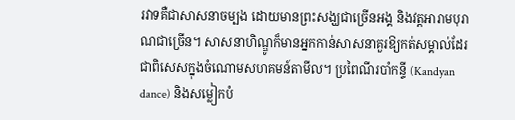រវាទគឺជាសាសនាចម្បង ដោយមានព្រះសង្ឃជាច្រើនអង្គ និងវត្តអារាមបុរាណជាច្រើន។ សាសនាហិណ្ឌូក៏មានអ្នកកាន់សាសនាគួរឱ្យកត់សម្គាល់ដែរ ជាពិសេសក្នុងចំណោមសហគមន៍តាមីល។ ប្រពៃណីរបាំកន្ទី (Kandyan dance) និងសម្លៀកបំ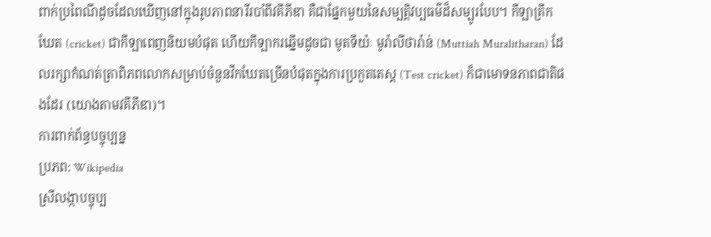ពាក់ប្រពៃណីដូចដែលឃើញនៅក្នុងរូបភាពនារីរបាំពីវគីភីឌា គឺជាផ្នែកមួយនៃសម្បត្តិវប្បធម៌ដ៏សម្បូរបែប។ កីឡាគ្រីកឃែត (cricket) ជាកីឡាពេញនិយមបំផុត ហើយកីឡាករឆ្នើមដូចជា មូតទីយ៉ៈ មូរ៉ាលីថារ៉ាន់ (Muttiah Muralitharan) ដែលរក្សាកំណត់ត្រាពិភពលោកសម្រាប់ចំនួនវីកឃែតច្រើនបំផុតក្នុងការប្រកួតតេស្ត (Test cricket) ក៏ជាមោទនភាពជាតិផងដែរ (យោងតាមវគីភីឌា)។
ការពាក់ព័ន្ធបច្ចុប្បន្ន
ប្រភព: Wikipedia
ស្រីលង្កាបច្ចុប្ប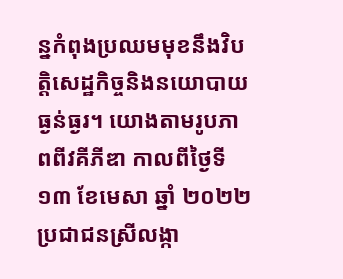ន្នកំពុងប្រឈមមុខនឹងវិបត្តិសេដ្ឋកិច្ចនិងនយោបាយធ្ងន់ធ្ងរ។ យោងតាមរូបភាពពីវគីភីឌា កាលពីថ្ងៃទី ១៣ ខែមេសា ឆ្នាំ ២០២២ ប្រជាជនស្រីលង្កា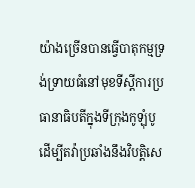យ៉ាងច្រើនបានធ្វើបាតុកម្មទ្រង់ទ្រាយធំនៅមុខទីស្ដីការប្រធានាធិបតីក្នុងទីក្រុងកូឡុំបូ ដើម្បីតវ៉ាប្រឆាំងនឹងវិបត្តិសេ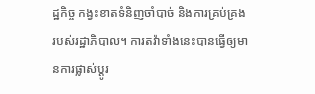ដ្ឋកិច្ច កង្វះខាតទំនិញចាំបាច់ និងការគ្រប់គ្រងរបស់រដ្ឋាភិបាល។ ការតវ៉ាទាំងនេះបានធ្វើឲ្យមានការផ្លាស់ប្ដូរ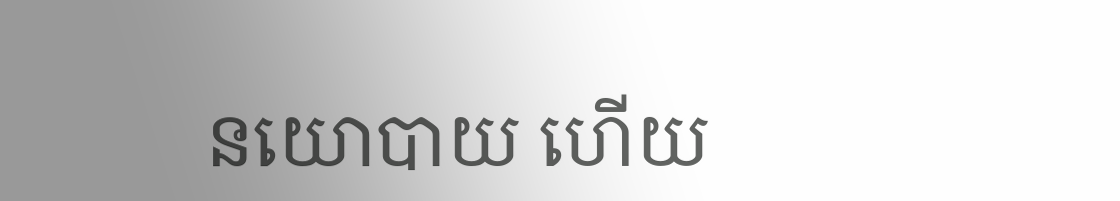នយោបាយ ហើយ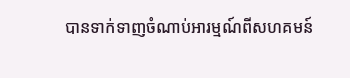បានទាក់ទាញចំណាប់អារម្មណ៍ពីសហគមន៍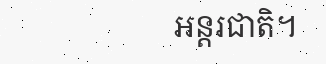អន្តរជាតិ។